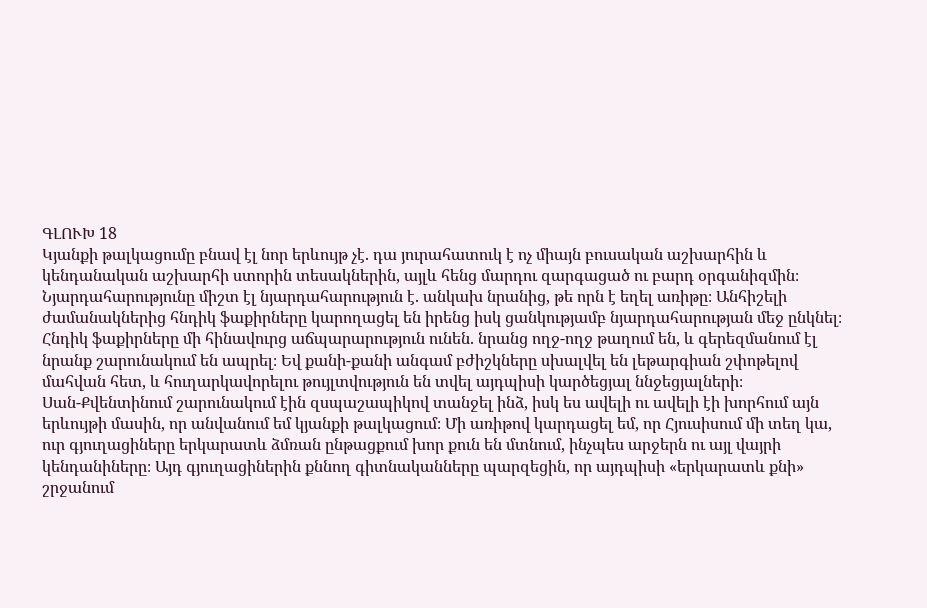ԳԼՈՒԽ 18
Կյանքի թալկացումը բնավ էլ նոր երևույթ չէ. դա յուրահատուկ է ոչ միայն բուսական աշխարհին և կենդանական աշխարհի ստորին տեսակներին, այլև հենց մարդու զարգացած ու բարդ օրգանիզմին։ Նյարդահարությունը միշտ էլ նյարդահարություն է. անկախ նրանից, թե որն է եղել առիթը։ Անհիշելի ժամանակներից հնդիկ ֆաքիրները կարողացել են իրենց իսկ ցանկությամբ նյարդահարության մեջ ընկնել։ Հնդիկ ֆաքիրները մի հինավուրց աճպարարություն ունեն. նրանց ողջ-ողջ թաղում են, և գերեզմանում էլ նրանք շարունակում են ապրել։ Եվ քանի-քանի անգամ բժիշկները սխալվել են լեթարգիան շփոթելով մահվան հետ, և հուղարկավորելու թույլտվություն են տվել այդպիսի կարծեցյալ ննջեցյալների։
Սան-Քվենտինում շարունակում էին զսպաշապիկով տանջել ինձ, իսկ ես ավելի ու ավելի էի խորհում այն երևույթի մասին, որ անվանում եմ կյանքի թալկացում։ Մի առիթով կարդացել եմ, որ Հյուսիսում մի տեղ կա, ուր գյուղացիները երկարատև ձմռան ընթացքում խոր քուն են մտնում, ինչպես արջերն ու այլ վայրի կենդանիները։ Այդ գյուղացիներին քննող գիտնականները պարզեցին, որ այդպիսի «երկարատև քնի» շրջանում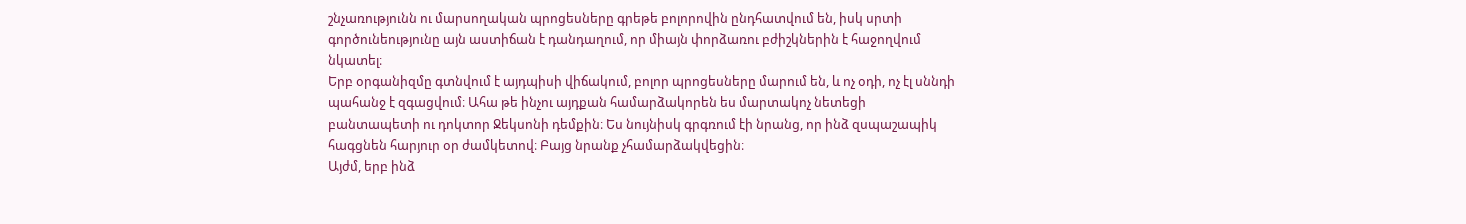շնչառությունն ու մարսողական պրոցեսները գրեթե բոլորովին ընդհատվում են, իսկ սրտի գործունեությունը այն աստիճան է դանդաղում, որ միայն փորձառու բժիշկներին է հաջողվում նկատել։
Երբ օրգանիզմը գտնվում է այդպիսի վիճակում, բոլոր պրոցեսները մարում են, և ոչ օդի, ոչ էլ սննդի պահանջ է զգացվում։ Ահա թե ինչու այդքան համարձակորեն ես մարտակոչ նետեցի բանտապետի ու դոկտոր Ջեկսոնի դեմքին։ Ես նույնիսկ գրգռում էի նրանց, որ ինձ զսպաշապիկ հագցնեն հարյուր օր ժամկետով։ Բայց նրանք չհամարձակվեցին։
Այժմ, երբ ինձ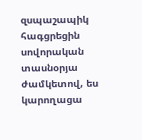զսպաշապիկ հագցրեցին սովորական տասնօրյա ժամկետով, ես կարողացա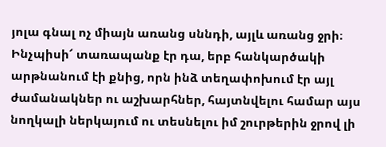յոլա գնալ ոչ միայն առանց սննդի, այլև առանց ջրի։ Ինչպիսի՜ տառապանք էր դա, երբ հանկարծակի արթնանում էի քնից, որն ինձ տեղափոխում էր այլ ժամանակներ ու աշխարհներ, հայտնվելու համար այս նողկալի ներկայում ու տեսնելու իմ շուրթերին ջրով լի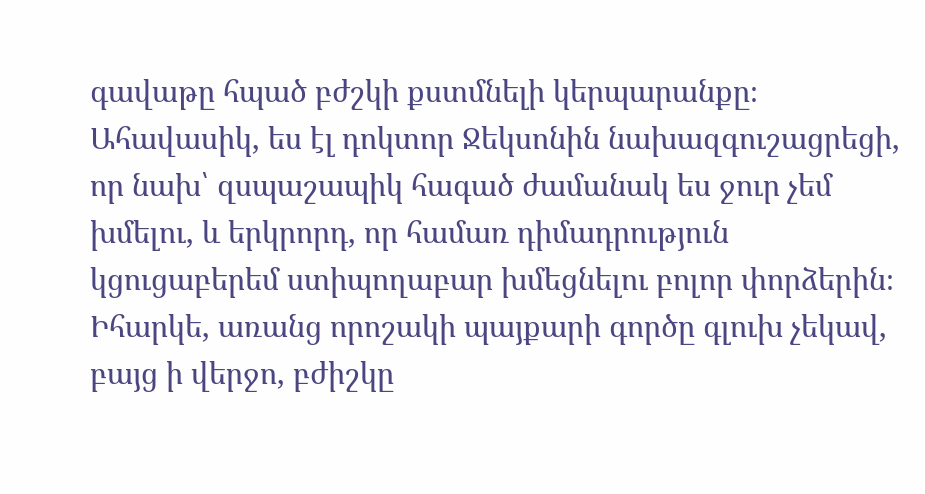գավաթը հպած բժշկի քստմնելի կերպարանքը։ Ահավասիկ, ես էլ դոկտոր Ջեկսոնին նախազգուշացրեցի, որ նախ՝ զսպաշապիկ հագած ժամանակ ես ջուր չեմ խմելու, և երկրորդ, որ համառ դիմադրություն կցուցաբերեմ ստիպողաբար խմեցնելու բոլոր փորձերին։
Իհարկե, առանց որոշակի պայքարի գործը գլուխ չեկավ, բայց ի վերջո, բժիշկը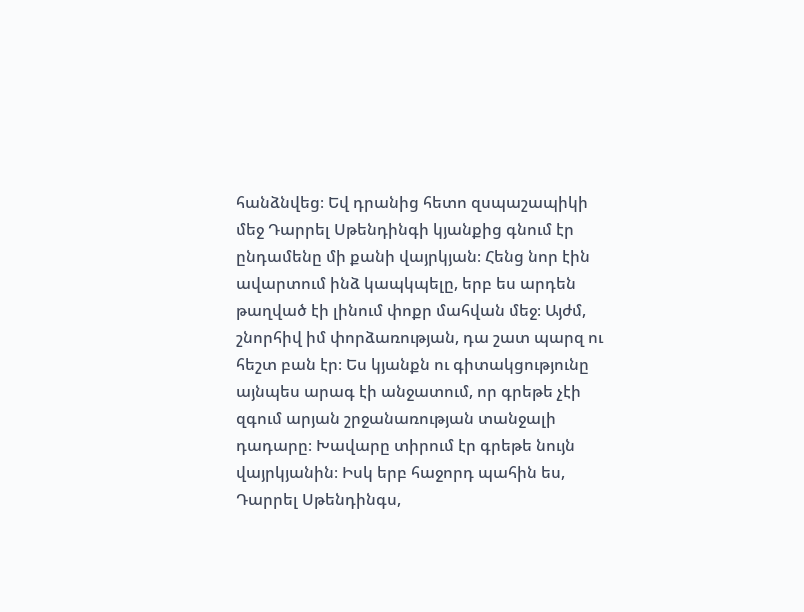հանձնվեց։ Եվ դրանից հետո զսպաշապիկի մեջ Դարրել Սթենդինգի կյանքից գնում էր ընդամենը մի քանի վայրկյան։ Հենց նոր էին ավարտում ինձ կապկպելը, երբ ես արդեն թաղված էի լինում փոքր մահվան մեջ։ Այժմ, շնորհիվ իմ փորձառության, դա շատ պարզ ու հեշտ բան էր։ Ես կյանքն ու գիտակցությունը այնպես արագ էի անջատում, որ գրեթե չէի զգում արյան շրջանառության տանջալի դադարը։ Խավարը տիրում էր գրեթե նույն վայրկյանին։ Իսկ երբ հաջորդ պահին ես, Դարրել Սթենդինգս,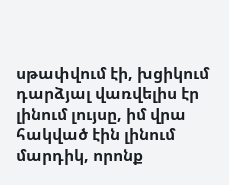սթափվում էի, խցիկում դարձյալ վառվելիս էր լինում լույսը, իմ վրա հակված էին լինում մարդիկ, որոնք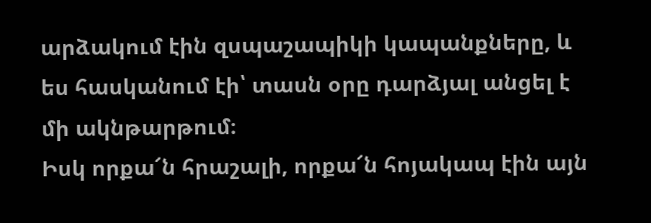արձակում էին զսպաշապիկի կապանքները, և ես հասկանում էի՝ տասն օրը դարձյալ անցել է մի ակնթարթում։
Իսկ որքա՜ն հրաշալի, որքա՜ն հոյակապ էին այն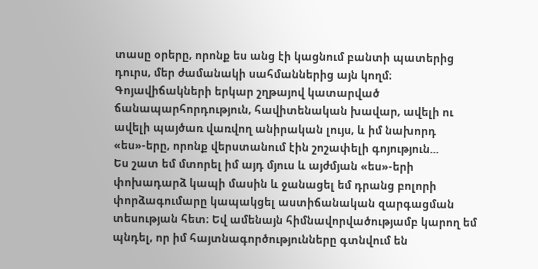տասը օրերը, որոնք ես անց էի կացնում բանտի պատերից դուրս, մեր ժամանակի սահմաններից այն կողմ։ Գոյավիճակների երկար շղթայով կատարված ճանապարհորդություն, հավիտենական խավար, ավելի ու ավելի պայծառ վառվող անիրական լույս, և իմ նախորդ «ես»-երը, որոնք վերստանում էին շոշափելի գոյություն...
Ես շատ եմ մտորել իմ այդ մյուս և այժմյան «ես»-երի փոխադարձ կապի մասին և ջանացել եմ դրանց բոլորի փորձագումարը կապակցել աստիճանական զարգացման տեսության հետ։ Եվ ամենայն հիմնավորվածությամբ կարող եմ պնդել, որ իմ հայտնագործությունները գտնվում են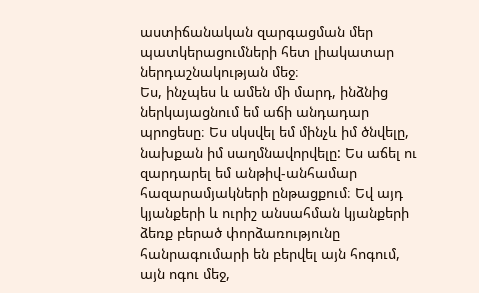աստիճանական զարգացման մեր պատկերացումների հետ լիակատար ներդաշնակության մեջ։
Ես, ինչպես և ամեն մի մարդ, ինձնից ներկայացնում եմ աճի անդադար պրոցեսը։ Ես սկսվել եմ մինչև իմ ծնվելը, նախքան իմ սաղմնավորվելը: Ես աճել ու զարդարել եմ անթիվ-անհամար հազարամյակների ընթացքում։ Եվ այդ կյանքերի և ուրիշ անսահման կյանքերի ձեռք բերած փորձառությունը հանրագումարի են բերվել այն հոգում, այն ոգու մեջ,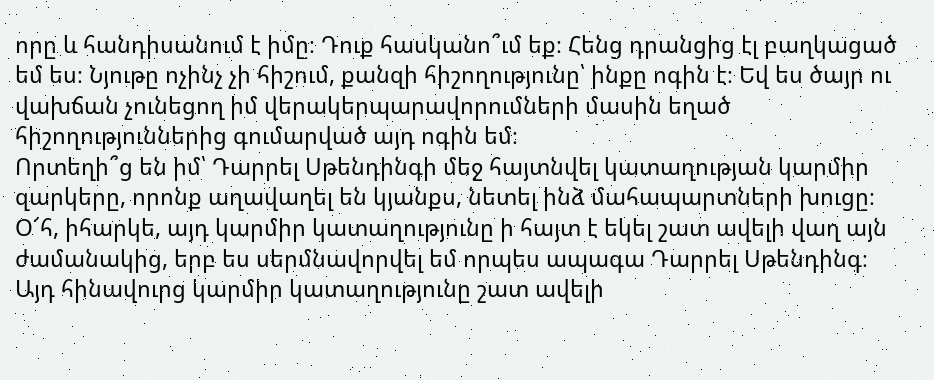որը և հանդիսանում է իմը։ Դուք հասկանո՞ւմ եք։ Հենց դրանցից էլ բաղկացած եմ ես։ Նյութը ոչինչ չի հիշում, քանզի հիշողությունը՝ ինքը ոգին է։ Եվ ես ծայր ու վախճան չունեցող իմ վերակերպարավորումների մասին եղած հիշողություններից գումարված այդ ոգին եմ։
Որտեղի՞ց են իմ՝ Դարրել Սթենդինգի մեջ հայտնվել կատաղության կարմիր զարկերը, որոնք աղավաղել են կյանքս, նետել ինձ մահապարտների խուցը։ Օ՜հ, իհարկե, այդ կարմիր կատաղությունը ի հայտ է եկել շատ ավելի վաղ այն ժամանակից, երբ ես սերմնավորվել եմ որպես ապագա Դարրել Սթենդինգ։ Այդ հինավուրց կարմիր կատաղությունը շատ ավելի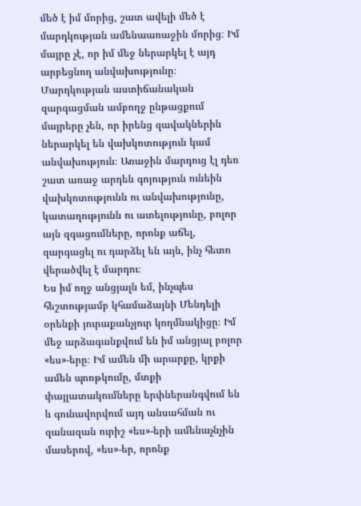մեծ է իմ մորից, շատ ավելի մեծ է մարդկության ամենաառաջին մորից։ Իմ մայրը չէ, որ իմ մեջ ներարկել է այդ արբեցնող անվախությունը։ Մարդկության աստիճանական զարգացման ամբողջ ընթացքում մայրերը չեն, որ իրենց զավակներին ներարկել են վախկոտություն կամ անվախություն։ Առաջին մարդուց էլ դեռ շատ առաջ արդեն գոյություն ունեին վախկոտությունն ու անվախությունը, կատաղությունն ու ատելությունը, բոլոր այն զգացումները, որոնք աճել, զարգացել ու դարձել են այն, ինչ հետո վերածվել է մարդու։
Ես իմ ողջ անցյալն եմ, ինչպես հեշտությամբ կհամաձայնի Մենդելի օրենքի յուրաքանչյուր կողմնակիցը։ Իմ մեջ արձագանքվում են իմ անցյալ բոլոր «ես»-երը։ Իմ ամեն մի արարքը, կրքի ամեն պոռթկումը, մտքի փայլատակումները երփներանգվում են և գունավորվում այդ անսահման ու զանազան ուրիշ «ես»-երի ամենաչնչին մասերով, «ես»-եր, որոնք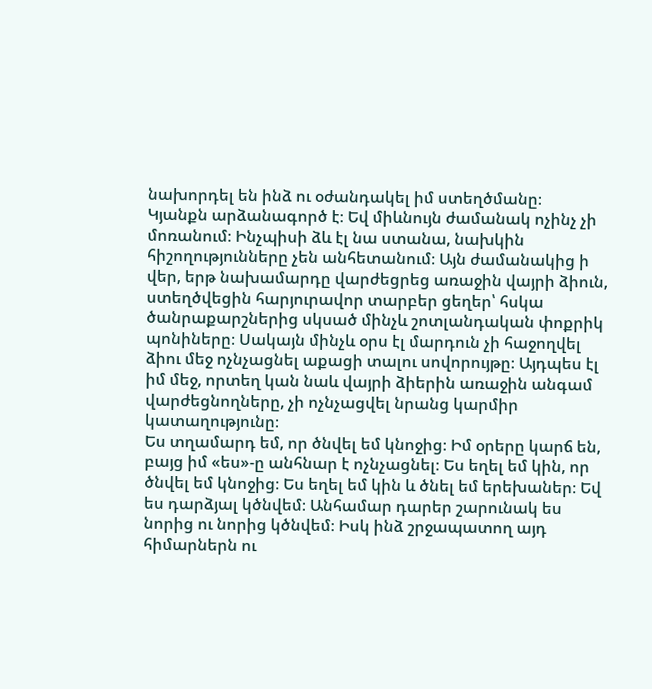նախորդել են ինձ ու օժանդակել իմ ստեղծմանը։
Կյանքն արձանագործ է։ Եվ միևնույն ժամանակ ոչինչ չի մոռանում։ Ինչպիսի ձև էլ նա ստանա, նախկին հիշողությունները չեն անհետանում։ Այն ժամանակից ի վեր, երթ նախամարդը վարժեցրեց առաջին վայրի ձիուն, ստեղծվեցին հարյուրավոր տարբեր ցեղեր՝ հսկա ծանրաքարշներից սկսած մինչև շոտլանդական փոքրիկ պոնիները։ Սակայն մինչև օրս էլ մարդուն չի հաջողվել ձիու մեջ ոչնչացնել աքացի տալու սովորույթը։ Այդպես էլ իմ մեջ, որտեղ կան նաև վայրի ձիերին առաջին անգամ վարժեցնողները, չի ոչնչացվել նրանց կարմիր կատաղությունը։
Ես տղամարդ եմ, որ ծնվել եմ կնոջից։ Իմ օրերը կարճ են, բայց իմ «ես»-ը անհնար է ոչնչացնել։ Ես եղել եմ կին, որ ծնվել եմ կնոջից։ Ես եղել եմ կին և ծնել եմ երեխաներ։ Եվ ես դարձյալ կծնվեմ։ Անհամար դարեր շարունակ ես նորից ու նորից կծնվեմ։ Իսկ ինձ շրջապատող այդ հիմարներն ու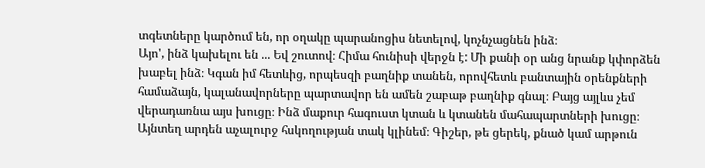տգետները կարծում են, որ օղակը պարանոցիս նետելով, կոչնչացնեն ինձ։
Այո', ինձ կախելու են ... Եվ շուտով։ Հիմա հունիսի վերջն է: Մի քանի օր անց նրանք կփորձեն խաբել ինձ։ Կգան իմ հետևից, որպեսզի բաղնիք տանեն, որովհետև բանտային օրենքների համաձայն, կալանավորները պարտավոր են ամեն շաբաթ բաղնիք գնալ։ Բայց այլևս չեմ վերադառնա այս խուցը։ Ինձ մաքուր հագուստ կտան և կտանեն մահապարտների խուցը։ Այնտեղ արդեն աչալուրջ հսկողության տակ կլինեմ։ Գիշեր, թե ցերեկ, քնած կամ արթուն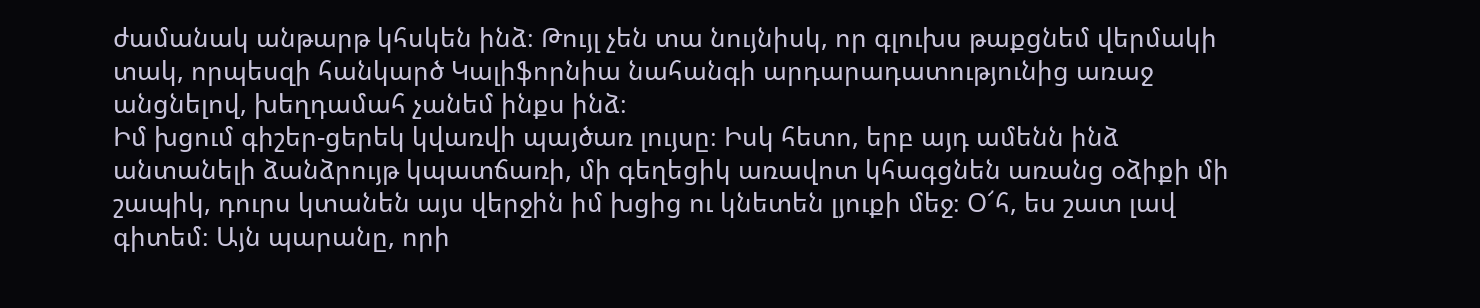ժամանակ անթարթ կհսկեն ինձ։ Թույլ չեն տա նույնիսկ, որ գլուխս թաքցնեմ վերմակի տակ, որպեսզի հանկարծ Կալիֆորնիա նահանգի արդարադատությունից առաջ անցնելով, խեղդամահ չանեմ ինքս ինձ։
Իմ խցում գիշեր-ցերեկ կվառվի պայծառ լույսը։ Իսկ հետո, երբ այդ ամենն ինձ անտանելի ձանձրույթ կպատճառի, մի գեղեցիկ առավոտ կհագցնեն առանց օձիքի մի շապիկ, դուրս կտանեն այս վերջին իմ խցից ու կնետեն լյուքի մեջ։ Օ՜հ, ես շատ լավ գիտեմ։ Այն պարանը, որի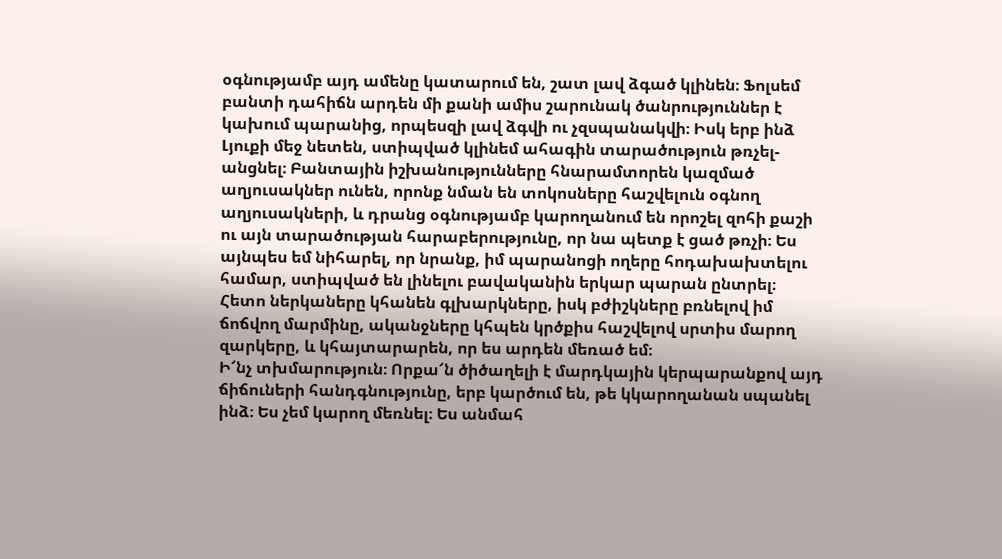օգնությամբ այդ ամենը կատարում են, շատ լավ ձգած կլինեն։ Ֆոլսեմ բանտի դահիճն արդեն մի քանի ամիս շարունակ ծանրություններ է կախում պարանից, որպեսզի լավ ձգվի ու չզսպանակվի։ Իսկ երբ ինձ Լյուքի մեջ նետեն, ստիպված կլինեմ ահագին տարածություն թռչել-անցնել։ Բանտային իշխանությունները հնարամտորեն կազմած աղյուսակներ ունեն, որոնք նման են տոկոսները հաշվելուն օգնող աղյուսակների, և դրանց օգնությամբ կարողանում են որոշել զոհի քաշի ու այն տարածության հարաբերությունը, որ նա պետք է ցած թռչի։ Ես այնպես եմ նիհարել, որ նրանք, իմ պարանոցի ողերը հոդախախտելու համար, ստիպված են լինելու բավականին երկար պարան ընտրել։ Հետո ներկաները կհանեն գլխարկները, իսկ բժիշկները բռնելով իմ ճոճվող մարմինը, ականջները կհպեն կրծքիս հաշվելով սրտիս մարող զարկերը, և կհայտարարեն, որ ես արդեն մեռած եմ։
Ի՜նչ տխմարություն։ Որքա՜ն ծիծաղելի է մարդկային կերպարանքով այդ ճիճուների հանդգնությունը, երբ կարծում են, թե կկարողանան սպանել ինձ։ Ես չեմ կարող մեռնել։ Ես անմահ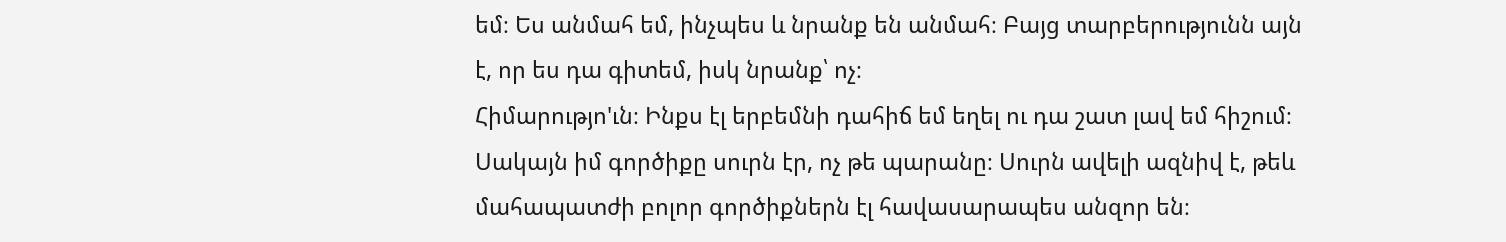եմ։ Ես անմահ եմ, ինչպես և նրանք են անմահ։ Բայց տարբերությունն այն է, որ ես դա գիտեմ, իսկ նրանք՝ ոչ։
Հիմարությո'ւն։ Ինքս էլ երբեմնի դահիճ եմ եղել ու դա շատ լավ եմ հիշում։ Սակայն իմ գործիքը սուրն էր, ոչ թե պարանը։ Սուրն ավելի ազնիվ է, թեև մահապատժի բոլոր գործիքներն էլ հավասարապես անզոր են։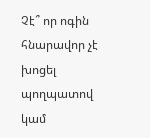Չէ՞ որ ոգին հնարավոր չէ խոցել պողպատով կամ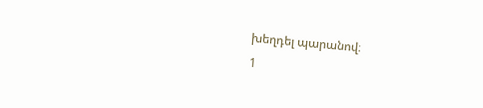խեղդել պարանով։
1